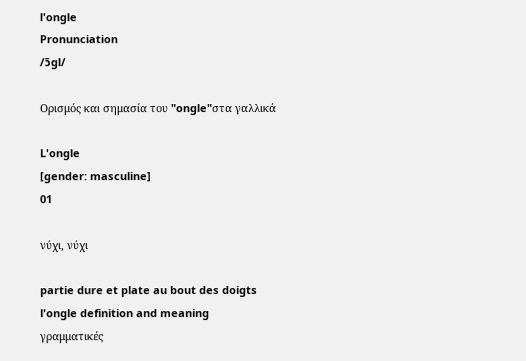l'ongle
Pronunciation
/ɔ̃gl/

Ορισμός και σημασία του "ongle"στα γαλλικά

L'ongle
[gender: masculine]
01

νύχι, νύχι

partie dure et plate au bout des doigts
l'ongle definition and meaning
γραμματικές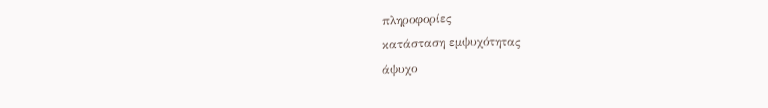πληροφορίες
κατάσταση εμψυχότητας
άψυχο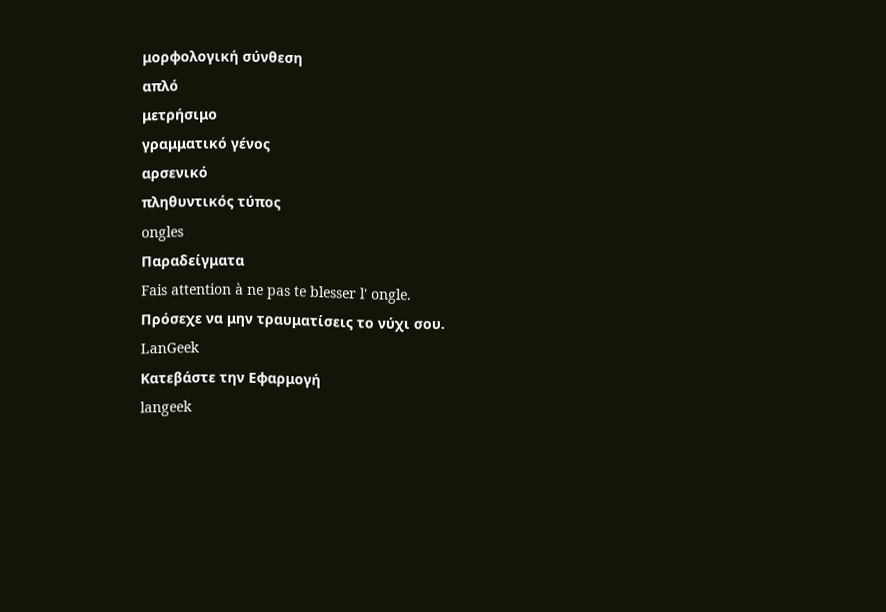μορφολογική σύνθεση
απλό
μετρήσιμο
γραμματικό γένος
αρσενικό
πληθυντικός τύπος
ongles
Παραδείγματα
Fais attention à ne pas te blesser l' ongle.
Πρόσεχε να μην τραυματίσεις το νύχι σου.
LanGeek
Κατεβάστε την Εφαρμογή
langeek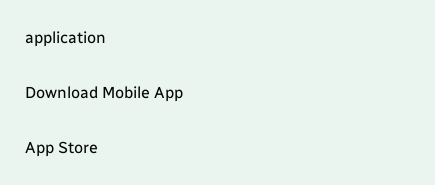application

Download Mobile App

App Store